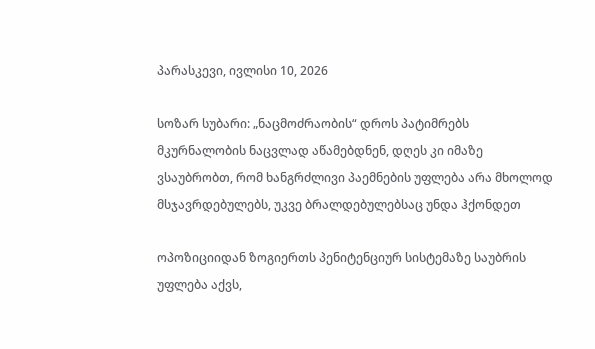პარასკევი, ივლისი 10, 2026

სოზარ სუბარი: „ნაცმოძრაობის“ დროს პატიმრებს მკურნალობის ნაცვლად აწამებდნენ, დღეს კი იმაზე ვსაუბრობთ, რომ ხანგრძლივი პაემნების უფლება არა მხოლოდ მსჯავრდებულებს, უკვე ბრალდებულებსაც უნდა ჰქონდეთ

ოპოზიციიდან ზოგიერთს პენიტენციურ სისტემაზე საუბრის უფლება აქვს,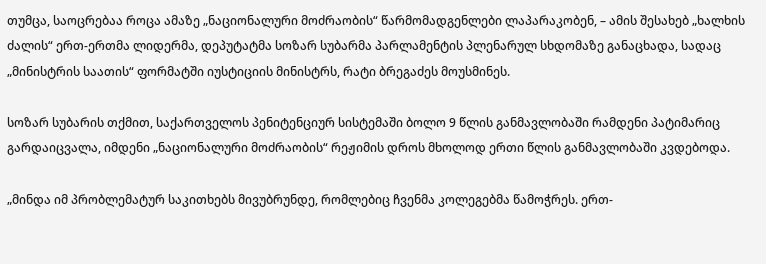თუმცა, საოცრებაა როცა ამაზე „ნაციონალური მოძრაობის“ წარმომადგენლები ლაპარაკობენ, – ამის შესახებ „ხალხის ძალის“ ერთ-ერთმა ლიდერმა, დეპუტატმა სოზარ სუბარმა პარლამენტის პლენარულ სხდომაზე განაცხადა, სადაც „მინისტრის საათის“ ფორმატში იუსტიციის მინისტრს, რატი ბრეგაძეს მოუსმინეს.

სოზარ სუბარის თქმით, საქართველოს პენიტენციურ სისტემაში ბოლო 9 წლის განმავლობაში რამდენი პატიმარიც გარდაიცვალა, იმდენი „ნაციონალური მოძრაობის“ რეჟიმის დროს მხოლოდ ერთი წლის განმავლობაში კვდებოდა.

„მინდა იმ პრობლემატურ საკითხებს მივუბრუნდე, რომლებიც ჩვენმა კოლეგებმა წამოჭრეს. ერთ-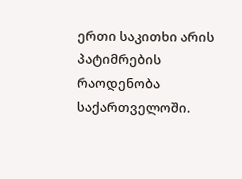ერთი საკითხი არის პატიმრების რაოდენობა საქართველოში.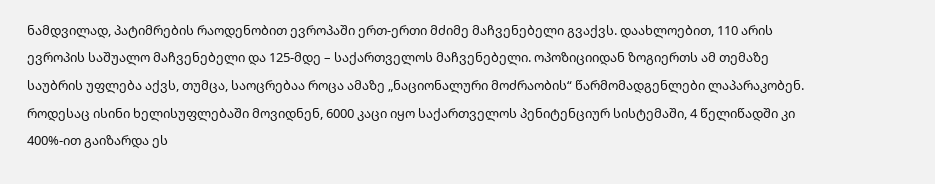ნამდვილად, პატიმრების რაოდენობით ევროპაში ერთ-ერთი მძიმე მაჩვენებელი გვაქვს. დაახლოებით, 110 არის ევროპის საშუალო მაჩვენებელი და 125-მდე – საქართველოს მაჩვენებელი. ოპოზიციიდან ზოგიერთს ამ თემაზე საუბრის უფლება აქვს, თუმცა, საოცრებაა როცა ამაზე „ნაციონალური მოძრაობის“ წარმომადგენლები ლაპარაკობენ. როდესაც ისინი ხელისუფლებაში მოვიდნენ, 6000 კაცი იყო საქართველოს პენიტენციურ სისტემაში, 4 წელიწადში კი 400%-ით გაიზარდა ეს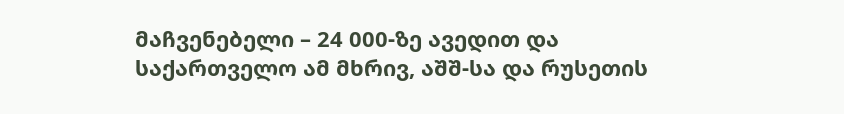მაჩვენებელი – 24 000-ზე ავედით და საქართველო ამ მხრივ, აშშ-სა და რუსეთის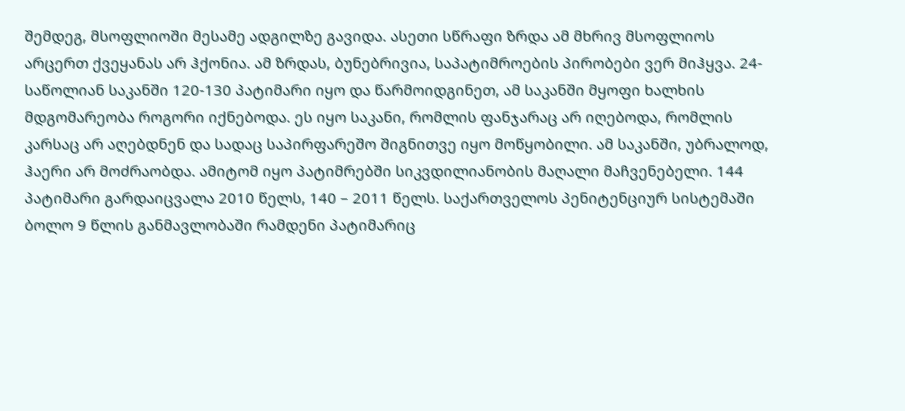შემდეგ, მსოფლიოში მესამე ადგილზე გავიდა. ასეთი სწრაფი ზრდა ამ მხრივ მსოფლიოს არცერთ ქვეყანას არ ჰქონია. ამ ზრდას, ბუნებრივია, საპატიმროების პირობები ვერ მიჰყვა. 24-საწოლიან საკანში 120-130 პატიმარი იყო და წარმოიდგინეთ, ამ საკანში მყოფი ხალხის მდგომარეობა როგორი იქნებოდა. ეს იყო საკანი, რომლის ფანჯარაც არ იღებოდა, რომლის კარსაც არ აღებდნენ და სადაც საპირფარეშო შიგნითვე იყო მოწყობილი. ამ საკანში, უბრალოდ, ჰაერი არ მოძრაობდა. ამიტომ იყო პატიმრებში სიკვდილიანობის მაღალი მაჩვენებელი. 144 პატიმარი გარდაიცვალა 2010 წელს, 140 – 2011 წელს. საქართველოს პენიტენციურ სისტემაში ბოლო 9 წლის განმავლობაში რამდენი პატიმარიც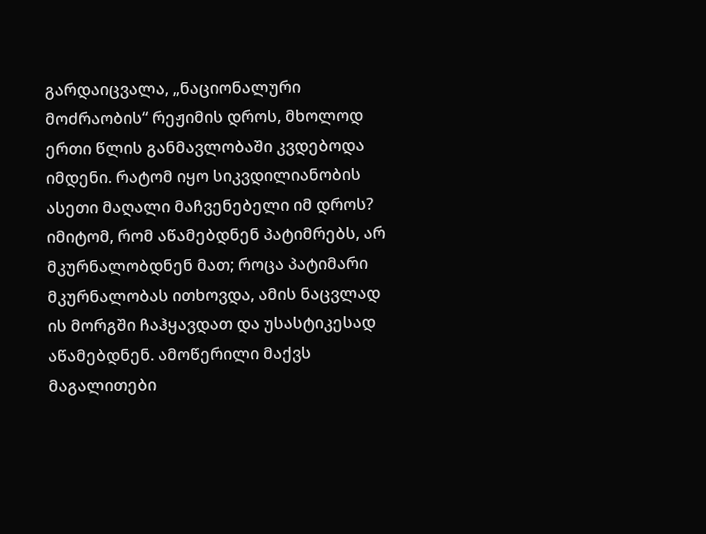გარდაიცვალა, „ნაციონალური მოძრაობის“ რეჟიმის დროს, მხოლოდ ერთი წლის განმავლობაში კვდებოდა იმდენი. რატომ იყო სიკვდილიანობის ასეთი მაღალი მაჩვენებელი იმ დროს? იმიტომ, რომ აწამებდნენ პატიმრებს, არ მკურნალობდნენ მათ; როცა პატიმარი მკურნალობას ითხოვდა, ამის ნაცვლად ის მორგში ჩაჰყავდათ და უსასტიკესად აწამებდნენ. ამოწერილი მაქვს მაგალითები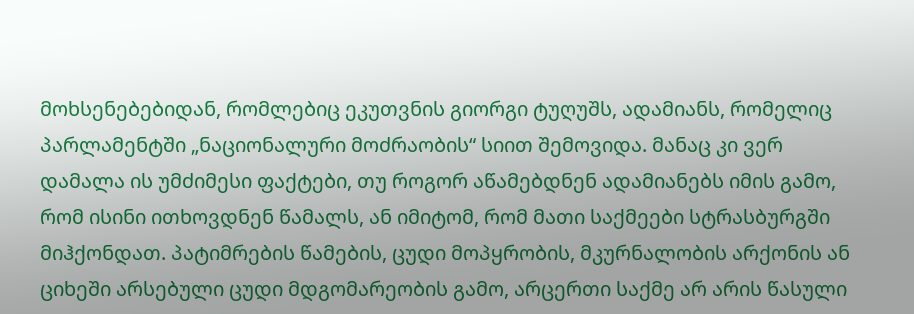მოხსენებებიდან, რომლებიც ეკუთვნის გიორგი ტუღუშს, ადამიანს, რომელიც პარლამენტში „ნაციონალური მოძრაობის“ სიით შემოვიდა. მანაც კი ვერ დამალა ის უმძიმესი ფაქტები, თუ როგორ აწამებდნენ ადამიანებს იმის გამო, რომ ისინი ითხოვდნენ წამალს, ან იმიტომ, რომ მათი საქმეები სტრასბურგში მიჰქონდათ. პატიმრების წამების, ცუდი მოპყრობის, მკურნალობის არქონის ან ციხეში არსებული ცუდი მდგომარეობის გამო, არცერთი საქმე არ არის წასული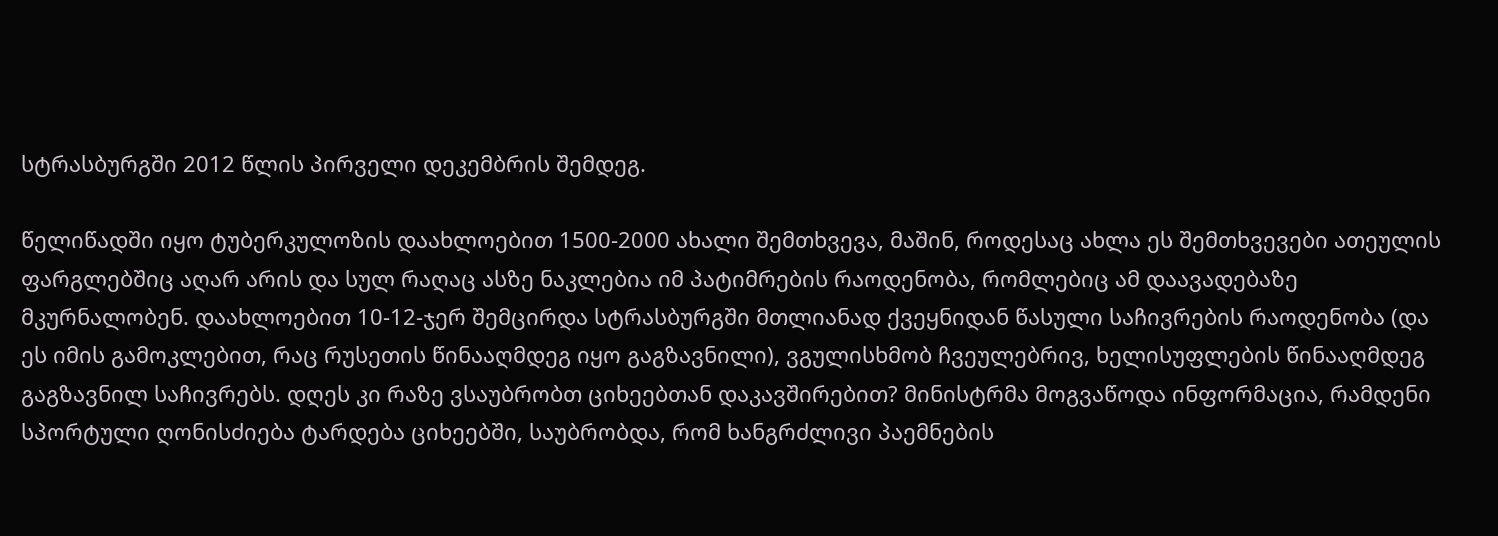სტრასბურგში 2012 წლის პირველი დეკემბრის შემდეგ.

წელიწადში იყო ტუბერკულოზის დაახლოებით 1500-2000 ახალი შემთხვევა, მაშინ, როდესაც ახლა ეს შემთხვევები ათეულის ფარგლებშიც აღარ არის და სულ რაღაც ასზე ნაკლებია იმ პატიმრების რაოდენობა, რომლებიც ამ დაავადებაზე მკურნალობენ. დაახლოებით 10-12-ჯერ შემცირდა სტრასბურგში მთლიანად ქვეყნიდან წასული საჩივრების რაოდენობა (და ეს იმის გამოკლებით, რაც რუსეთის წინააღმდეგ იყო გაგზავნილი), ვგულისხმობ ჩვეულებრივ, ხელისუფლების წინააღმდეგ გაგზავნილ საჩივრებს. დღეს კი რაზე ვსაუბრობთ ციხეებთან დაკავშირებით? მინისტრმა მოგვაწოდა ინფორმაცია, რამდენი სპორტული ღონისძიება ტარდება ციხეებში, საუბრობდა, რომ ხანგრძლივი პაემნების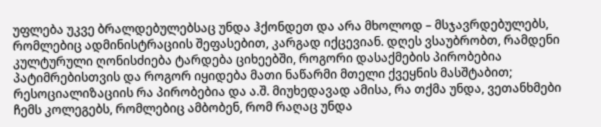უფლება უკვე ბრალდებულებსაც უნდა ჰქონდეთ და არა მხოლოდ – მსჯავრდებულებს, რომლებიც ადმინისტრაციის შეფასებით, კარგად იქცევიან. დღეს ვსაუბრობთ, რამდენი კულტურული ღონისძიება ტარდება ციხეებში, როგორი დასაქმების პირობებია პატიმრებისთვის და როგორ იყიდება მათი ნაწარმი მთელი ქვეყნის მასშტაბით; რესოციალიზაციის რა პირობებია და ა.შ. მიუხედავად ამისა, რა თქმა უნდა, ვეთანხმები ჩემს კოლეგებს, რომლებიც ამბობენ, რომ რაღაც უნდა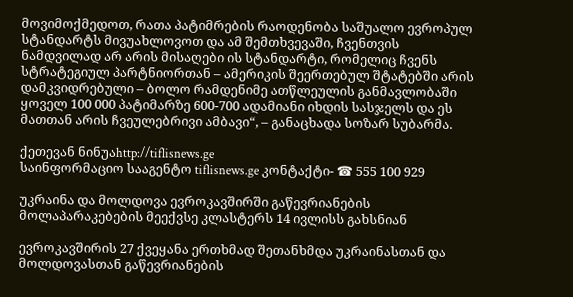მოვიმოქმედოთ, რათა პატიმრების რაოდენობა საშუალო ევროპულ სტანდარტს მივუახლოვოთ და ამ შემთხვევაში, ჩვენთვის ნამდვილად არ არის მისაღები ის სტანდარტი, რომელიც ჩვენს სტრატეგიულ პარტნიორთან – ამერიკის შეერთებულ შტატებში არის დამკვიდრებული – ბოლო რამდენიმე ათწლეულის განმავლობაში ყოველ 100 000 პატიმარზე 600-700 ადამიანი იხდის სასჯელს და ეს მათთან არის ჩვეულებრივი ამბავი“, – განაცხადა სოზარ სუბარმა.

ქეთევან ნინუაhttp://tiflisnews.ge
საინფორმაციო სააგენტო tiflisnews.ge კონტაქტი- ☎ 555 100 929

უკრაინა და მოლდოვა ევროკავშირში გაწევრიანების მოლაპარაკებების მეექვსე კლასტერს 14 ივლისს გახსნიან

ევროკავშირის 27 ქვეყანა ერთხმად შეთანხმდა უკრაინასთან და მოლდოვასთან გაწევრიანების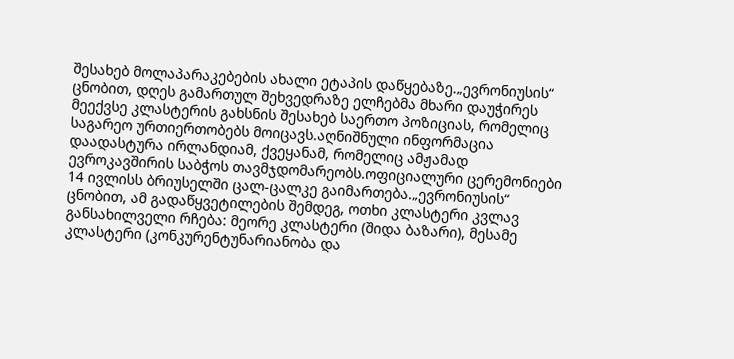შესახებ მოლაპარაკებების ახალი ეტაპის დაწყებაზე.„ევრონიუსის“ ცნობით, დღეს გამართულ შეხვედრაზე ელჩებმა მხარი დაუჭირეს მეექვსე კლასტერის გახსნის შესახებ საერთო პოზიციას, რომელიც საგარეო ურთიერთობებს მოიცავს.აღნიშნული ინფორმაცია დაადასტურა ირლანდიამ, ქვეყანამ, რომელიც ამჟამად ევროკავშირის საბჭოს თავმჯდომარეობს.ოფიციალური ცერემონიები 14 ივლისს ბრიუსელში ცალ-ცალკე გაიმართება.„ევრონიუსის“ ცნობით, ამ გადაწყვეტილების შემდეგ, ოთხი კლასტერი კვლავ განსახილველი რჩება: მეორე კლასტერი (შიდა ბაზარი), მესამე კლასტერი (კონკურენტუნარიანობა და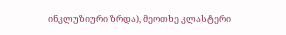ინკლუზიური ზრდა), მეოთხე კლასტერი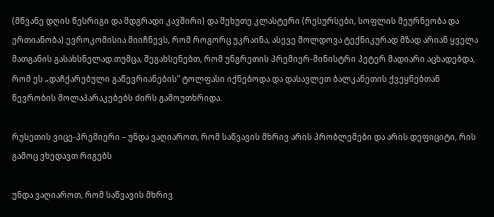(მწვანე დღის წესრიგი და მდგრადი კავშირი) და მეხუთე კლასტერი (რესურსები, სოფლის მეურნეობა და ერთიანობა).ევროკომისია მიიჩნევს, რომ როგორც უკრაინა, ასევე მოლდოვა ტექნიკურად მზად არიან ყველა მათგანის გასახსნელად.თუმცა, შეგახსენებთ, რომ უნგრეთის პრემიერ-მინისტრი პეტერ მადიარი აცხადებდა, რომ ეს „დაჩქარებული გაწევრიანების“ ტოლფასი იქნებოდა და დასავლეთ ბალკანეთის ქვეყნებთან წევრობის მოლაპარაკებებს ძირს გამოუთხრიდა.

რუსეთის ვიცე-პრემიერი – უნდა ვაღიაროთ, რომ საწვავის მხრივ არის პრობლემები და არის დეფიციტი, რის გამოც ვხედავთ რიგებს

უნდა ვაღიაროთ, რომ საწვავის მხრივ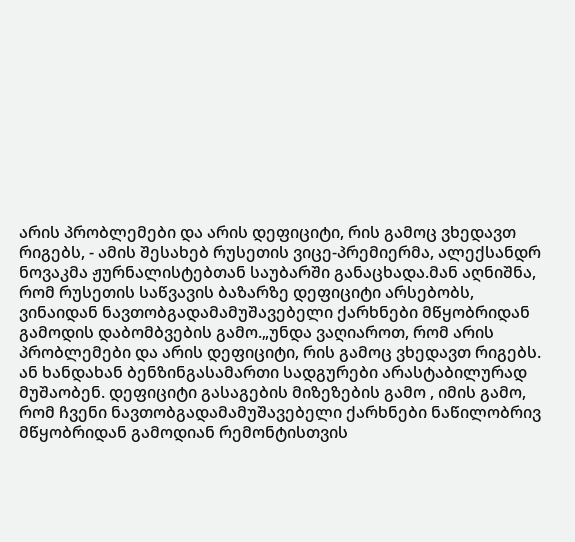არის პრობლემები და არის დეფიციტი, რის გამოც ვხედავთ რიგებს, - ამის შესახებ რუსეთის ვიცე-პრემიერმა, ალექსანდრ ნოვაკმა ჟურნალისტებთან საუბარში განაცხადა.მან აღნიშნა, რომ რუსეთის საწვავის ბაზარზე დეფიციტი არსებობს, ვინაიდან ნავთობგადამამუშავებელი ქარხნები მწყობრიდან გამოდის დაბომბვების გამო.„უნდა ვაღიაროთ, რომ არის პრობლემები და არის დეფიციტი, რის გამოც ვხედავთ რიგებს. ან ხანდახან ბენზინგასამართი სადგურები არასტაბილურად მუშაობენ. დეფიციტი გასაგების მიზეზების გამო , იმის გამო, რომ ჩვენი ნავთობგადამამუშავებელი ქარხნები ნაწილობრივ მწყობრიდან გამოდიან რემონტისთვის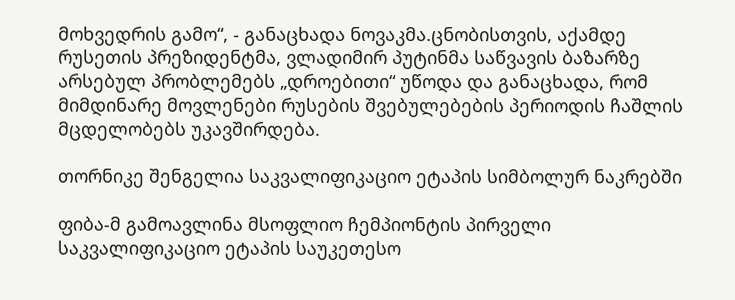მოხვედრის გამო“, - განაცხადა ნოვაკმა.ცნობისთვის, აქამდე რუსეთის პრეზიდენტმა, ვლადიმირ პუტინმა საწვავის ბაზარზე არსებულ პრობლემებს „დროებითი“ უწოდა და განაცხადა, რომ მიმდინარე მოვლენები რუსების შვებულებების პერიოდის ჩაშლის მცდელობებს უკავშირდება.

თორნიკე შენგელია საკვალიფიკაციო ეტაპის სიმბოლურ ნაკრებში

ფიბა-მ გამოავლინა მსოფლიო ჩემპიონტის პირველი საკვალიფიკაციო ეტაპის საუკეთესო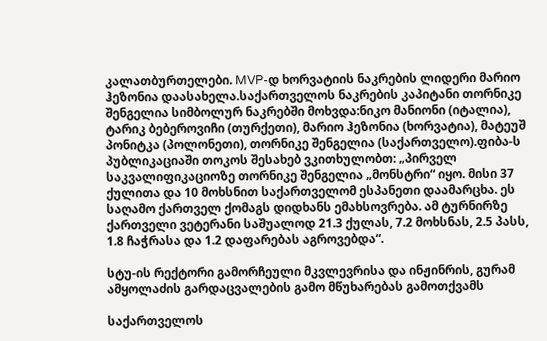კალათბურთელები. MVP-დ ხორვატიის ნაკრების ლიდერი მარიო ჰეზონია დაასახელა.საქართველოს ნაკრების კაპიტანი თორნიკე შენგელია სიმბოლურ ნაკრებში მოხვდა:ნიკო მანიონი (იტალია), ტარიკ ბებეროვიჩი (თურქეთი), მარიო ჰეზონია (ხორვატია), მატეუშ პონიტკა (პოლონეთი), თორნიკე შენგელია (საქართველო).ფიბა-ს პუბლიკაციაში თოკოს შესახებ ვკითხულობთ: „პირველ საკვალიფიკაციოზე თორნიკე შენგელია „მონსტრი“ იყო. მისი 37 ქულითა და 10 მოხსნით საქართველომ ესპანეთი დაამარცხა. ეს საღამო ქართველ ქომაგს დიდხანს ემახსოვრება. ამ ტურნირზე ქართველი ვეტერანი საშუალოდ 21.3 ქულას, 7.2 მოხსნას, 2.5 პასს, 1.8 ჩაჭრასა და 1.2 დაფარებას აგროვებდა“.

სტუ-ის რექტორი გამორჩეული მკვლევრისა და ინჟინრის, გურამ ამყოლაძის გარდაცვალების გამო მწუხარებას გამოთქვამს

საქართველოს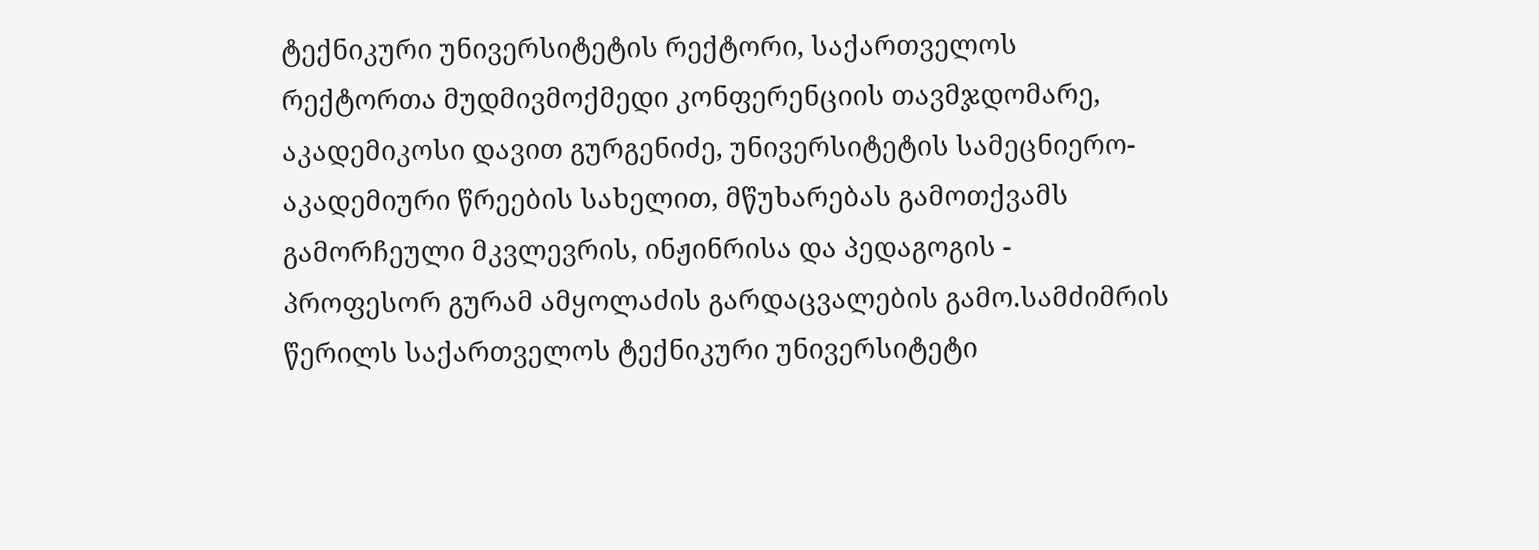ტექნიკური უნივერსიტეტის რექტორი, საქართველოს რექტორთა მუდმივმოქმედი კონფერენციის თავმჯდომარე, აკადემიკოსი დავით გურგენიძე, უნივერსიტეტის სამეცნიერო-აკადემიური წრეების სახელით, მწუხარებას გამოთქვამს გამორჩეული მკვლევრის, ინჟინრისა და პედაგოგის - პროფესორ გურამ ამყოლაძის გარდაცვალების გამო.სამძიმრის წერილს საქართველოს ტექნიკური უნივერსიტეტი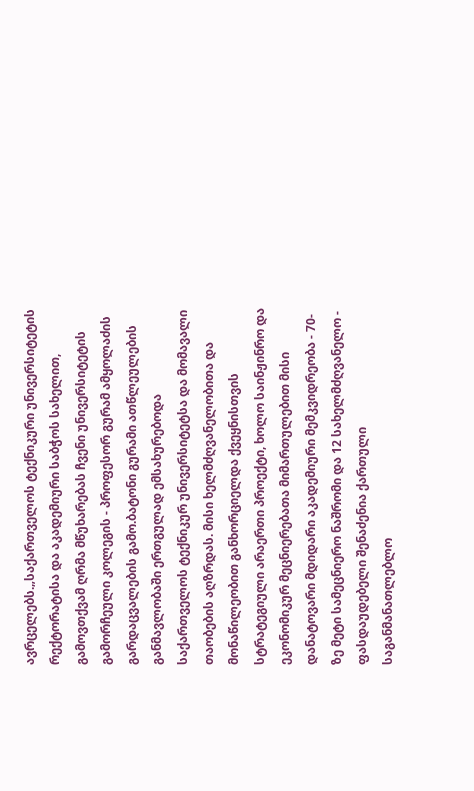ავრცელებს.„საქართველოს ტექნიკური უნივერსიტეტის რექტორატისა და აკადემიური საბჭოს სახელით, გამოვთქვამ ღრმა მწუხარებას ჩვენი უნივერსიტეტის გამორჩეული კოლეგის - პროფესორ გურამ ამყოლაძის გარდაცვალების გამო.ბატონი გურამი ათწლეულების განმავლობაში ერთგულად ემსახურებოდა საქართველოს ტექნიკურ უნივერსიტეტსა და მომავალი თაობების აღზრდას. მისი ხელმძღვანელობითა და მონაწილეობით განხორციელდა ქვეყნისთვის სტრატეგიული არაერთი პროექტი, ხოლო საინჟინრო და ეკონომიკურ მეცნიერებათა მიმართულებით მისი დანატოვარი მდიდარი აკადემიური მემკვიდრეობა - 70-ზე მეტი სამეცნიერო ნაშრომი და 12 სახელმძღვანელო - ფასდაუდებელი შენაძენია ქართული საგანმანათლებლო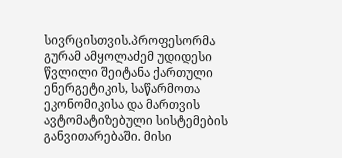სივრცისთვის.პროფესორმა გურამ ამყოლაძემ უდიდესი წვლილი შეიტანა ქართული ენერგეტიკის, საწარმოთა ეკონომიკისა და მართვის ავტომატიზებული სისტემების განვითარებაში. მისი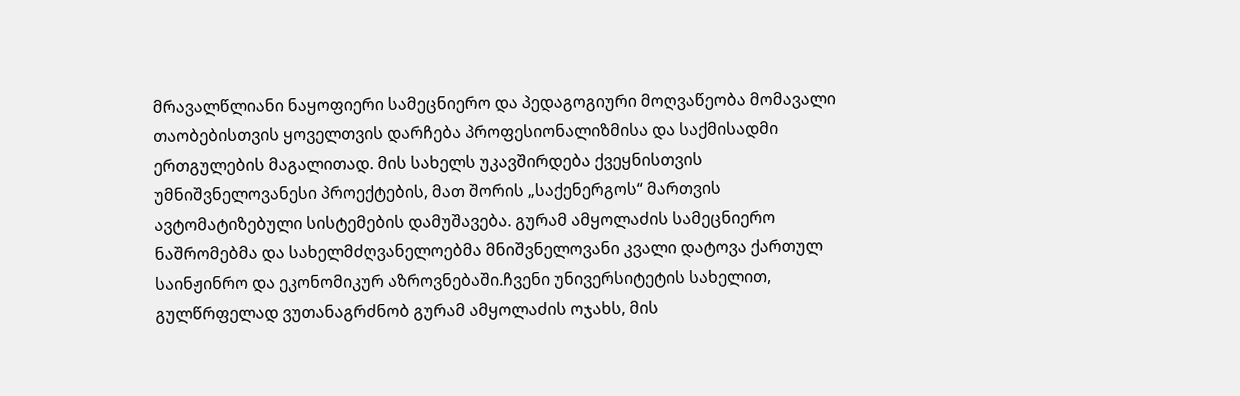მრავალწლიანი ნაყოფიერი სამეცნიერო და პედაგოგიური მოღვაწეობა მომავალი თაობებისთვის ყოველთვის დარჩება პროფესიონალიზმისა და საქმისადმი ერთგულების მაგალითად. მის სახელს უკავშირდება ქვეყნისთვის უმნიშვნელოვანესი პროექტების, მათ შორის „საქენერგოს“ მართვის ავტომატიზებული სისტემების დამუშავება. გურამ ამყოლაძის სამეცნიერო ნაშრომებმა და სახელმძღვანელოებმა მნიშვნელოვანი კვალი დატოვა ქართულ საინჟინრო და ეკონომიკურ აზროვნებაში.ჩვენი უნივერსიტეტის სახელით, გულწრფელად ვუთანაგრძნობ გურამ ამყოლაძის ოჯახს, მის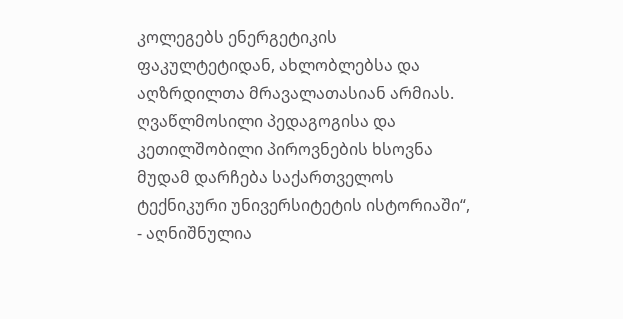კოლეგებს ენერგეტიკის ფაკულტეტიდან, ახლობლებსა და აღზრდილთა მრავალათასიან არმიას. ღვაწლმოსილი პედაგოგისა და კეთილშობილი პიროვნების ხსოვნა მუდამ დარჩება საქართველოს ტექნიკური უნივერსიტეტის ისტორიაში“, - აღნიშნულია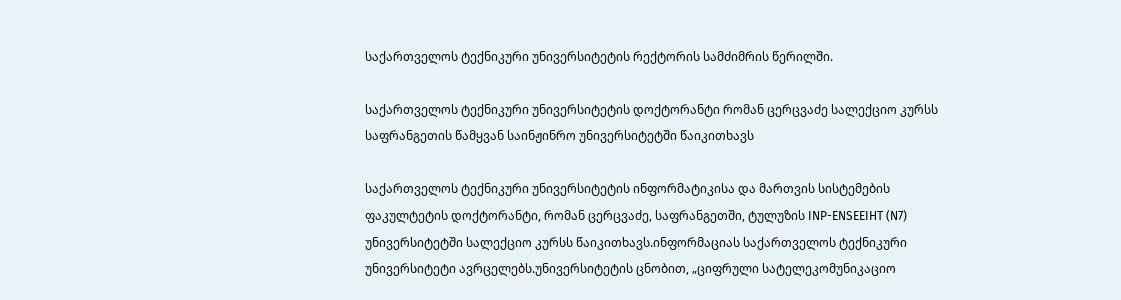საქართველოს ტექნიკური უნივერსიტეტის რექტორის სამძიმრის წერილში.

საქართველოს ტექნიკური უნივერსიტეტის დოქტორანტი რომან ცერცვაძე სალექციო კურსს საფრანგეთის წამყვან საინჟინრო უნივერსიტეტში წაიკითხავს

საქართველოს ტექნიკური უნივერსიტეტის ინფორმატიკისა და მართვის სისტემების ფაკულტეტის დოქტორანტი, რომან ცერცვაძე, საფრანგეთში, ტულუზის INP-ENSEEIHT (N7) უნივერსიტეტში სალექციო კურსს წაიკითხავს.ინფორმაციას საქართველოს ტექნიკური უნივერსიტეტი ავრცელებს.უნივერსიტეტის ცნობით, „ციფრული სატელეკომუნიკაციო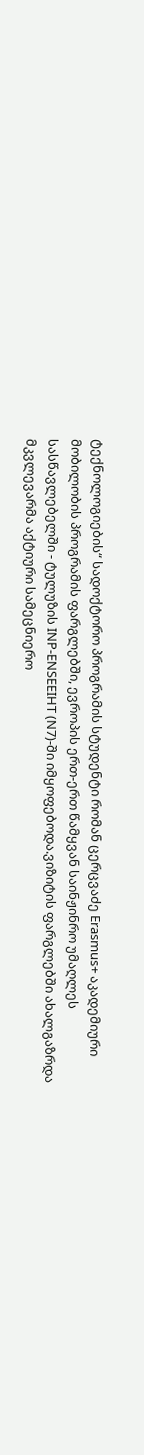ტექნოლოგიების“ სადოქტორო პროგრამის სტუდენტი რომან ცერცვაძე Erasmus+ აკადემიური მობილობის პროგრამის ფარგლებში, ევროპის ერთ-ერთ წამყვან საინჟინრო უმაღლეს სასწავლებელში - ტულუზის INP-ENSEEIHT (N7)-ში იმყოფებოდა.ვიზიტის ფარგლებში ახალგაზრდა მკვლევარმა აქტიური სამეცნიერო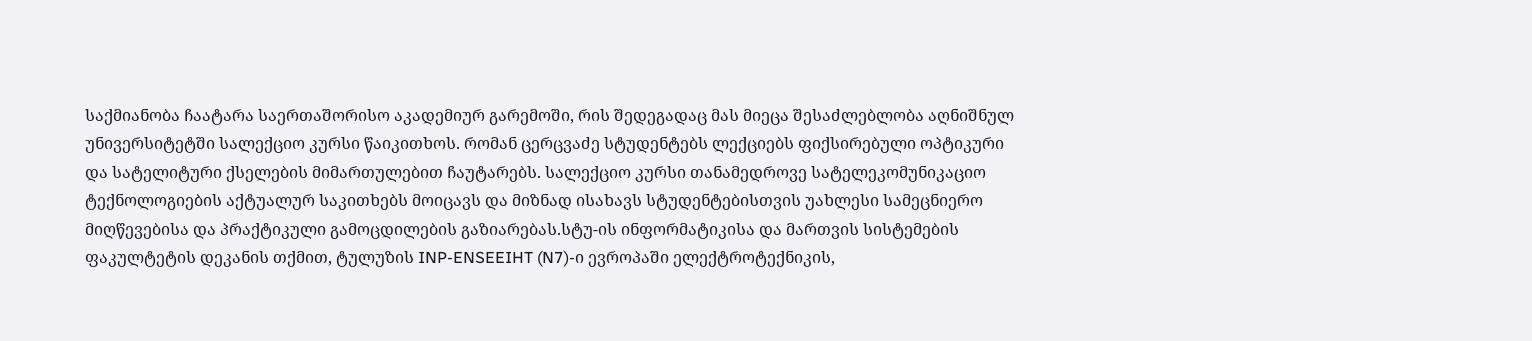საქმიანობა ჩაატარა საერთაშორისო აკადემიურ გარემოში, რის შედეგადაც მას მიეცა შესაძლებლობა აღნიშნულ უნივერსიტეტში სალექციო კურსი წაიკითხოს. რომან ცერცვაძე სტუდენტებს ლექციებს ფიქსირებული ოპტიკური და სატელიტური ქსელების მიმართულებით ჩაუტარებს. სალექციო კურსი თანამედროვე სატელეკომუნიკაციო ტექნოლოგიების აქტუალურ საკითხებს მოიცავს და მიზნად ისახავს სტუდენტებისთვის უახლესი სამეცნიერო მიღწევებისა და პრაქტიკული გამოცდილების გაზიარებას.სტუ-ის ინფორმატიკისა და მართვის სისტემების ფაკულტეტის დეკანის თქმით, ტულუზის INP-ENSEEIHT (N7)-ი ევროპაში ელექტროტექნიკის,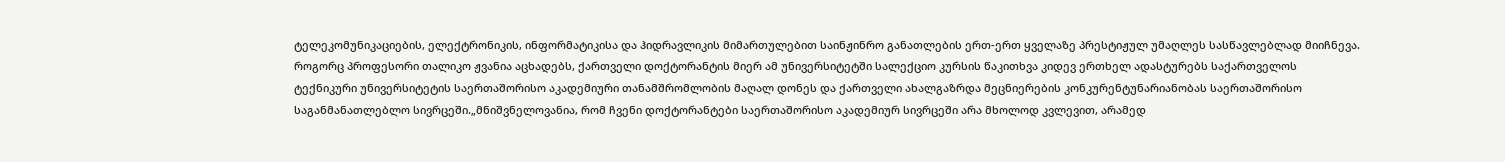ტელეკომუნიკაციების, ელექტრონიკის, ინფორმატიკისა და ჰიდრავლიკის მიმართულებით საინჟინრო განათლების ერთ-ერთ ყველაზე პრესტიჟულ უმაღლეს სასწავლებლად მიიჩნევა. როგორც პროფესორი თალიკო ჟვანია აცხადებს, ქართველი დოქტორანტის მიერ ამ უნივერსიტეტში სალექციო კურსის წაკითხვა კიდევ ერთხელ ადასტურებს საქართველოს ტექნიკური უნივერსიტეტის საერთაშორისო აკადემიური თანამშრომლობის მაღალ დონეს და ქართველი ახალგაზრდა მეცნიერების კონკურენტუნარიანობას საერთაშორისო საგანმანათლებლო სივრცეში.„მნიშვნელოვანია, რომ ჩვენი დოქტორანტები საერთაშორისო აკადემიურ სივრცეში არა მხოლოდ კვლევით, არამედ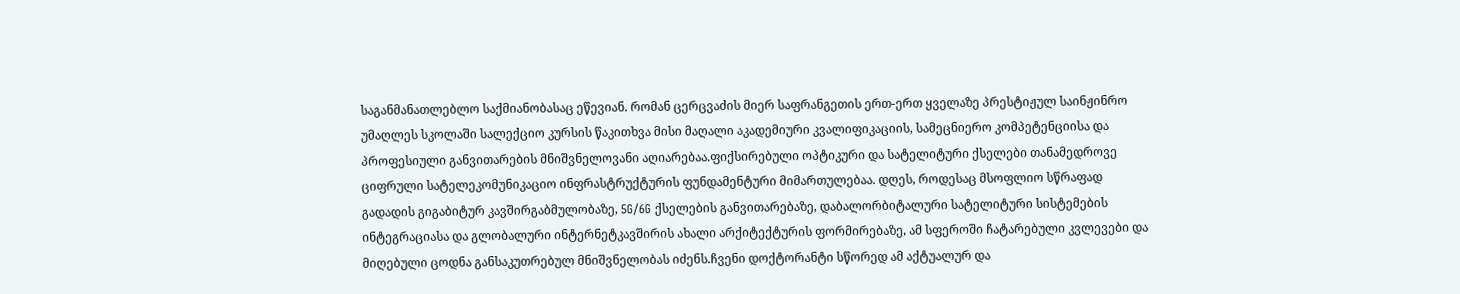საგანმანათლებლო საქმიანობასაც ეწევიან. რომან ცერცვაძის მიერ საფრანგეთის ერთ-ერთ ყველაზე პრესტიჟულ საინჟინრო უმაღლეს სკოლაში სალექციო კურსის წაკითხვა მისი მაღალი აკადემიური კვალიფიკაციის, სამეცნიერო კომპეტენციისა და პროფესიული განვითარების მნიშვნელოვანი აღიარებაა.ფიქსირებული ოპტიკური და სატელიტური ქსელები თანამედროვე ციფრული სატელეკომუნიკაციო ინფრასტრუქტურის ფუნდამენტური მიმართულებაა. დღეს, როდესაც მსოფლიო სწრაფად გადადის გიგაბიტურ კავშირგაბმულობაზე, 5G/6G ქსელების განვითარებაზე, დაბალორბიტალური სატელიტური სისტემების ინტეგრაციასა და გლობალური ინტერნეტკავშირის ახალი არქიტექტურის ფორმირებაზე, ამ სფეროში ჩატარებული კვლევები და მიღებული ცოდნა განსაკუთრებულ მნიშვნელობას იძენს.ჩვენი დოქტორანტი სწორედ ამ აქტუალურ და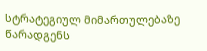სტრატეგიულ მიმართულებაზე წარადგენს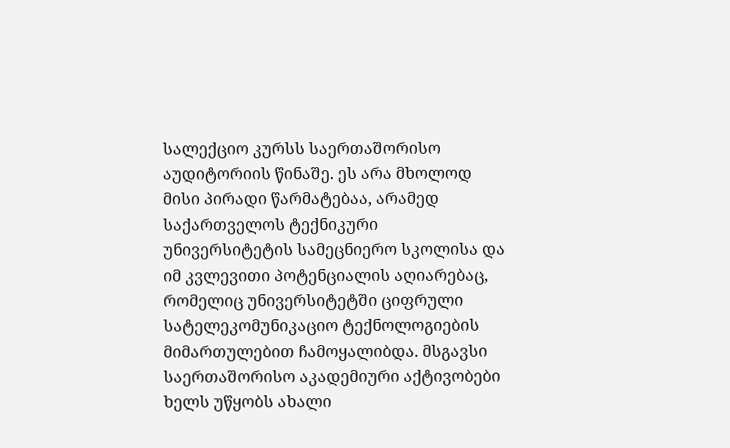სალექციო კურსს საერთაშორისო აუდიტორიის წინაშე. ეს არა მხოლოდ მისი პირადი წარმატებაა, არამედ საქართველოს ტექნიკური უნივერსიტეტის სამეცნიერო სკოლისა და იმ კვლევითი პოტენციალის აღიარებაც, რომელიც უნივერსიტეტში ციფრული სატელეკომუნიკაციო ტექნოლოგიების მიმართულებით ჩამოყალიბდა. მსგავსი საერთაშორისო აკადემიური აქტივობები ხელს უწყობს ახალი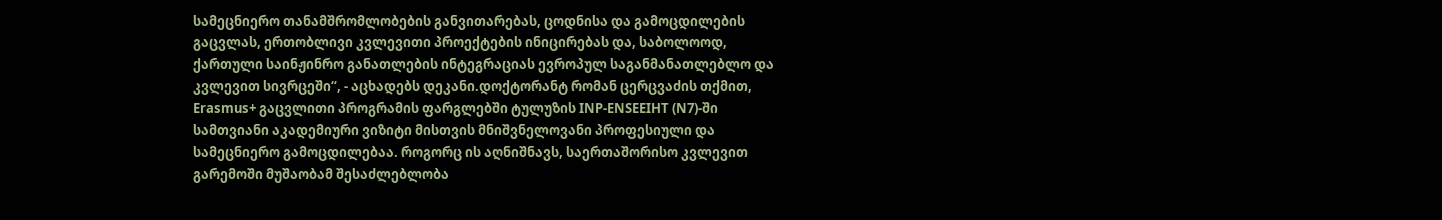სამეცნიერო თანამშრომლობების განვითარებას, ცოდნისა და გამოცდილების გაცვლას, ერთობლივი კვლევითი პროექტების ინიცირებას და, საბოლოოდ, ქართული საინჟინრო განათლების ინტეგრაციას ევროპულ საგანმანათლებლო და კვლევით სივრცეში“, - აცხადებს დეკანი.დოქტორანტ რომან ცერცვაძის თქმით, Erasmus+ გაცვლითი პროგრამის ფარგლებში ტულუზის INP-ENSEEIHT (N7)-ში სამთვიანი აკადემიური ვიზიტი მისთვის მნიშვნელოვანი პროფესიული და სამეცნიერო გამოცდილებაა. როგორც ის აღნიშნავს, საერთაშორისო კვლევით გარემოში მუშაობამ შესაძლებლობა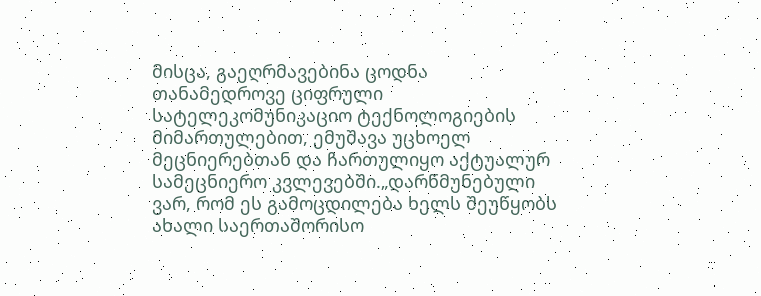მისცა, გაეღრმავებინა ცოდნა თანამედროვე ციფრული სატელეკომუნიკაციო ტექნოლოგიების მიმართულებით, ემუშავა უცხოელ მეცნიერებთან და ჩართულიყო აქტუალურ სამეცნიერო კვლევებში.„დარწმუნებული ვარ, რომ ეს გამოცდილება ხელს შეუწყობს ახალი საერთაშორისო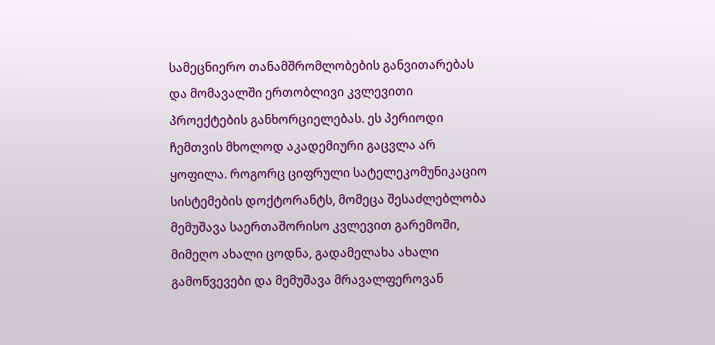სამეცნიერო თანამშრომლობების განვითარებას და მომავალში ერთობლივი კვლევითი პროექტების განხორციელებას. ეს პერიოდი ჩემთვის მხოლოდ აკადემიური გაცვლა არ ყოფილა. როგორც ციფრული სატელეკომუნიკაციო სისტემების დოქტორანტს, მომეცა შესაძლებლობა მემუშავა საერთაშორისო კვლევით გარემოში, მიმეღო ახალი ცოდნა, გადამელახა ახალი გამოწვევები და მემუშავა მრავალფეროვან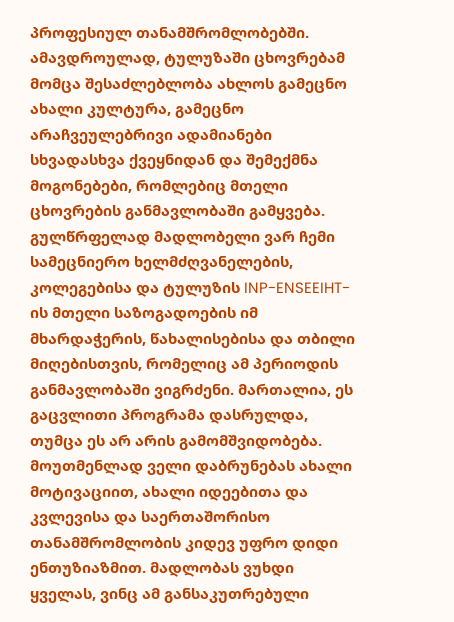პროფესიულ თანამშრომლობებში. ამავდროულად, ტულუზაში ცხოვრებამ მომცა შესაძლებლობა ახლოს გამეცნო ახალი კულტურა, გამეცნო არაჩვეულებრივი ადამიანები სხვადასხვა ქვეყნიდან და შემექმნა მოგონებები, რომლებიც მთელი ცხოვრების განმავლობაში გამყვება. გულწრფელად მადლობელი ვარ ჩემი სამეცნიერო ხელმძღვანელების, კოლეგებისა და ტულუზის INP-ENSEEIHT-ის მთელი საზოგადოების იმ მხარდაჭერის, წახალისებისა და თბილი მიღებისთვის, რომელიც ამ პერიოდის განმავლობაში ვიგრძენი. მართალია, ეს გაცვლითი პროგრამა დასრულდა, თუმცა ეს არ არის გამომშვიდობება. მოუთმენლად ველი დაბრუნებას ახალი მოტივაციით, ახალი იდეებითა და კვლევისა და საერთაშორისო თანამშრომლობის კიდევ უფრო დიდი ენთუზიაზმით. მადლობას ვუხდი ყველას, ვინც ამ განსაკუთრებული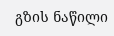გზის ნაწილი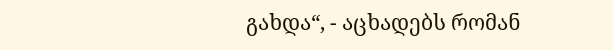გახდა“, - აცხადებს რომან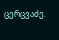ცერცვაძე.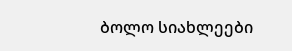ბოლო სიახლეები